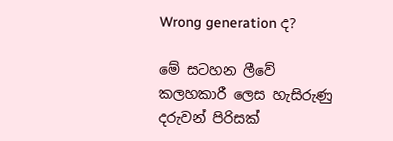Wrong generation ද?

මේ සටහන ලීවේ කලහකාරී ලෙස හැසිරුණු දරුවන් පිරිසක්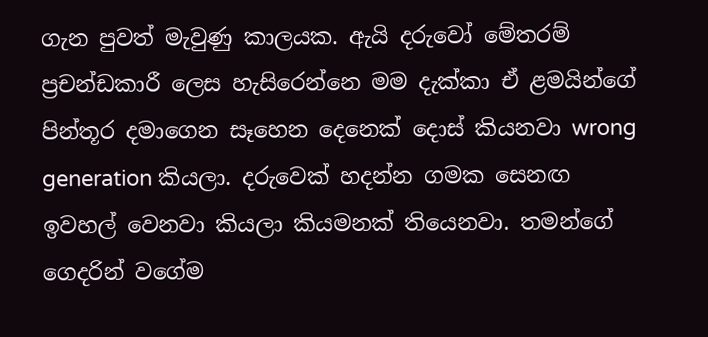ගැන පුවත් මැවුණු කාලයක. ඇයි දරුවෝ මේතරම් ප්‍රචන්ඩකාරී ලෙස හැසිරෙන්නෙ මම දැක්කා ඒ ළමයින්ගේ පින්තූර දමාගෙන සෑහෙන දෙනෙක් දොස් කියනවා wrong generation කියලා. දරුවෙක් හදන්න ගමක සෙනඟ ඉවහල් වෙනවා කියලා කියමනක් තියෙනවා. තමන්ගේ ගෙදරින් වගේම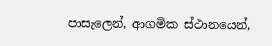පාසැලෙන්, ආගමික ස්ථානයෙන්,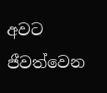අවට ජීවත්වෙන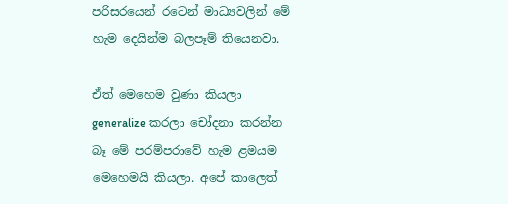පරිසරයෙන් රටෙන් මාධ්‍යවලින් මේ හැම දෙයින්ම බලපෑම් තියෙනවා.

ඒත් මෙහෙම වුණා කියලා generalize කරලා චෝදනා කරන්න බෑ මේ පරම්පරාවේ හැම ළමයම මෙහෙමයි කියලා. අපේ කාලෙත්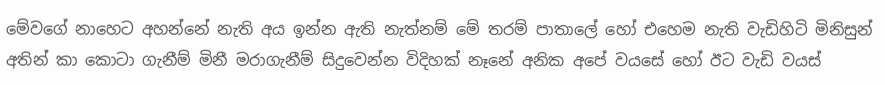මේවගේ නාහෙට අහන්නේ නැති අය ඉන්න ඇති නැත්නම් මේ තරම් පාතාලේ හෝ එහෙම නැති වැඩිහිටි මිනිසුන් අතින් කා කොටා ගැනීම් මිනී මරාගැනීම් සිදුවෙන්න විදිහක් නෑනේ අනික අපේ වයසේ හෝ ඊට වැඩි වයස්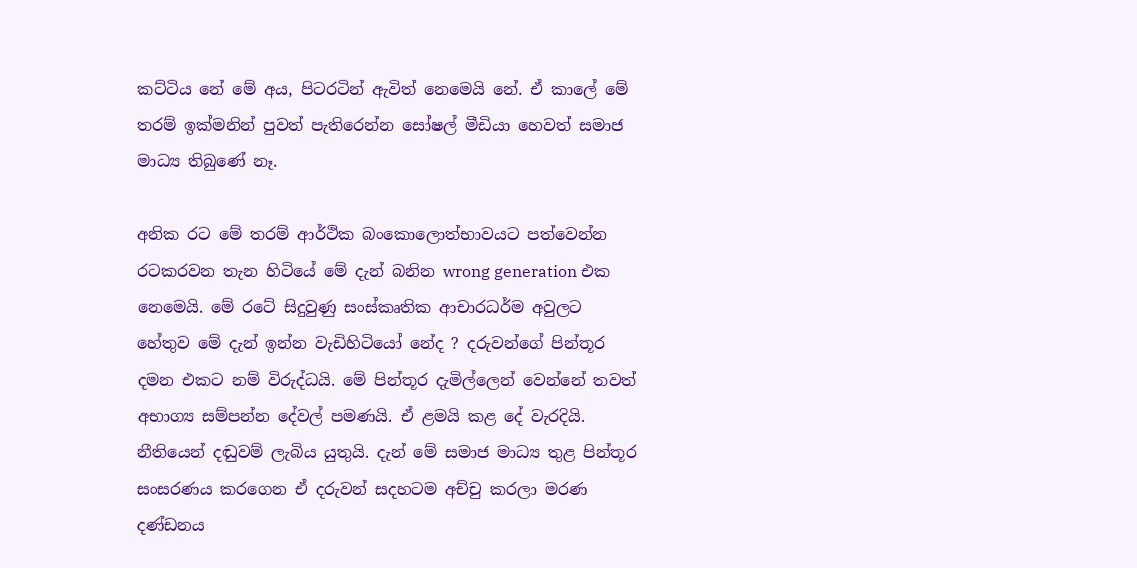කට්ටිය නේ මේ අය, පිටරටින් ඇවිත් නෙමෙයි නේ. ඒ කාලේ මේ තරම් ඉක්මනින් පුවත් පැතිරෙන්න සෝෂල් මීඩියා හෙවත් සමාජ මාධ්‍ය තිබුණේ නෑ.

අනික රට මේ තරම් ආර්ථික බංකොලොත්භාවයට පත්වෙන්න රටකරවන තැන හිටියේ මේ දැන් බනින wrong generation එක නෙමෙයි. මේ රටේ සිදුවුණු සංස්කෘතික ආචාරධර්ම අවුලට හේතුව මේ දැන් ඉන්න වැඩිහිටියෝ නේද ? දරුවන්ගේ පින්තූර දමන එකට නම් විරුද්ධයි. මේ පින්තූර දැමිල්ලෙන් වෙන්නේ තවත් අභාග්‍ය සම්පන්න දේවල් පමණයි. ඒ ළමයි කළ දේ වැරදියි. නීතියෙන් දඬුවම් ලැබිය යුතුයි. දැන් මේ සමාජ මාධ්‍ය තුළ පින්තූර සංසරණය කරගෙන ඒ දරුවන් සදහටම අච්චු කරලා මරණ දණ්ඩනය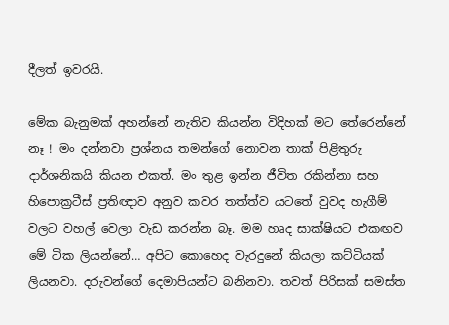දීලත් ඉවරයි.

මේක බැනුමක් අහන්නේ නැතිව කියන්න විදිහක් මට තේරෙන්නේ නෑ ! මං දන්නවා ප්‍රශ්නය තමන්ගේ නොවන තාක් පිළිතුරු දාර්ශනිකයි කියන එකත්. මං තුළ ඉන්න ජීවිත රකින්නා සහ හිපොක්‍රටීස් ප්‍රතිඥාව අනුව කවර තත්ත්ව යටතේ වුවද හැගීම් වලට වහල් වෙලා වැඩ කරන්න බෑ. මම හෘද සාක්ෂියට එකඟව මේ ටික ලියන්නේ… අපිට කොහෙද වැරදුනේ කියලා කට්ටියක් ලියනවා. දරුවන්ගේ දෙමාපියන්ට බනිනවා. තවත් පිරිසක් සමස්ත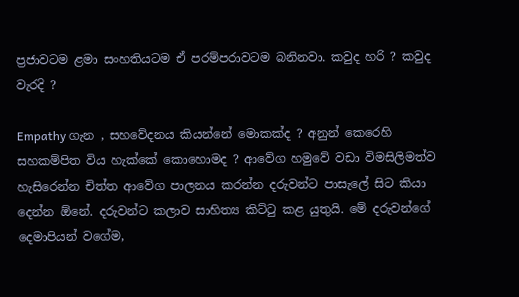ප්‍රජාවටම ළමා සංහතියටම ඒ පරම්පරාවටම බනිනවා. කවුද හරි ? කවුද වැරදි ?

Empathy ගැන , සහවේදනය කියන්නේ මොකක්ද ? අනුන් කෙරෙහි සහකම්පිත විය හැක්කේ කොහොමද ? ආවේග හමුවේ වඩා විමසිලිමත්ව හැසිරෙන්න චිත්ත ආවේග පාලනය කරන්න දරුවන්ට පාසැලේ සිට කියා දෙන්න ඕනේ. දරුවන්ට කලාව සාහිත්‍ය කිට්ටු කළ යුතුයි. මේ දරුවන්ගේ දෙමාපියන් වගේම,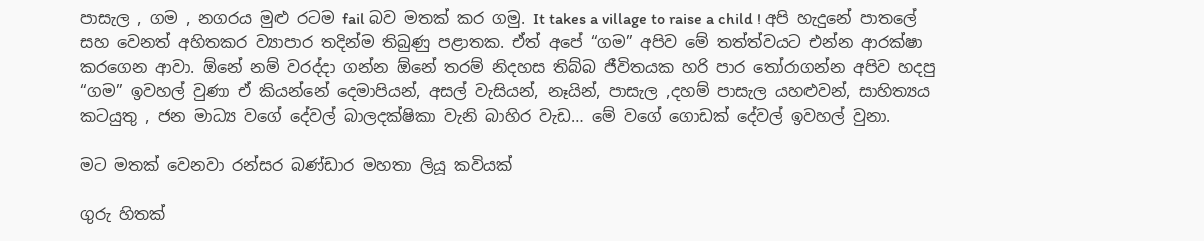පාසැල , ගම , නගරය මුළු රටම fail බව මතක් කර ගමු. It takes a village to raise a child ! අපි හැදුනේ පාතලේ සහ වෙනත් අහිතකර ව්‍යාපාර තදින්ම තිබුණු පළාතක. ඒත් අපේ “ගම” අපිව මේ තත්ත්වයට එන්න ආරක්ෂා කරගෙන ආවා. ඕනේ නම් වරද්දා ගන්න ඕනේ තරම් නිදහස තිබ්බ ජීවිතයක හරි පාර තෝරාගන්න අපිව හදපු “ගම” ඉවහල් වුණා ඒ කියන්නේ දෙමාපියන්, අසල් වැසියන්, නෑයින්, පාසැල ,දහම් පාසැල යහළුවන්, සාහිත්‍යය කටයුතු , ජන මාධ්‍ය වගේ දේවල් බාලදක්ෂිකා වැනි බාහිර වැඩ… මේ වගේ ගොඩක් දේවල් ඉවහල් වුනා.

මට මතක් වෙනවා රන්සර බණ්ඩාර මහතා ලියූ කවියක්

ගුරු හිතක්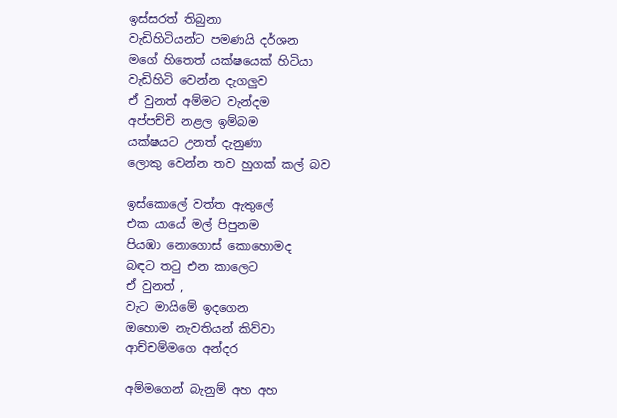ඉස්සරත් තිබුනා
වැඩිහිටියන්ට පමණයි දර්ශන
මගේ හිතෙත් යක්ෂයෙක් හිටියා
වැඩිහිටි වෙන්න දැගලුව
ඒ වුනත් අම්මට වැන්දම
අප්පච්චි නළල ඉම්බම
යක්ෂයට උනත් දැනුණා
ලොකු වෙන්න තව හුගක් කල් බව

ඉස්කොලේ වත්ත ඇතුලේ
එක යායේ මල් පිපුනම
පියඹා නොගොස් කොහොමද
බඳට තටු එන කාලෙට
ඒ වුනත් ,
වැට මායිමේ ඉදගෙන
ඔහොම නැවතියන් කිව්වා
ආච්චම්මගෙ අන්දර

අම්මගෙන් බැනුම් අහ අහ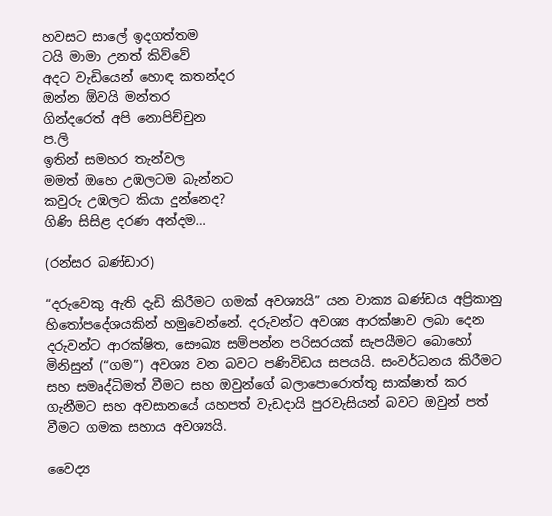හවසට සාලේ ඉදගත්තම
ටයි මාමා උනත් කිව්වේ
අදට වැඩියෙන් හොඳ කතන්දර
ඔන්න ඕවයි මන්තර
ගින්දරෙත් අපි නොපිච්චුන
ප.ලි
ඉතින් සමහර තැන්වල
මමත් ඔහෙ උඹලටම බැන්නට
කවුරු උඹලට කියා දුන්නෙද?
ගිණි සිසිළ දරණ අන්දම…

(රන්සර බණ්ඩාර)

“දරුවෙකු ඇති දැඩි කිරීමට ගමක් අවශ්‍යයි” යන වාක්‍ය ඛණ්ඩය අප්‍රිකානු හිතෝපදේශයකින් හමුවෙන්නේ. දරුවන්ට අවශ්‍ය ආරක්ෂාව ලබා දෙන දරුවන්ට ආරක්ෂිත, සෞඛ්‍ය සම්පන්න පරිසරයක් සැපයීමට බොහෝ මිනිසුන් (“ගම”) අවශ්‍ය වන බවට පණිවිඩය සපයයි. සංවර්ධනය කිරීමට සහ සමෘද්ධිමත් වීමට සහ ඔවුන්ගේ බලාපොරොත්තු සාක්ෂාත් කර ගැනීමට සහ අවසානයේ යහපත් වැඩදායි පුරවැසියන් බවට ඔවුන් පත් වීමට ගමක සහාය අවශ්‍යයි.

වෛද්‍ය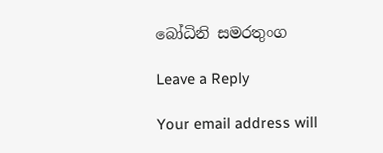බෝධිනි සමරතුංග

Leave a Reply

Your email address will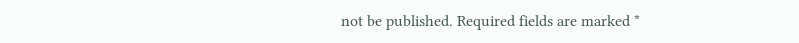not be published. Required fields are marked *